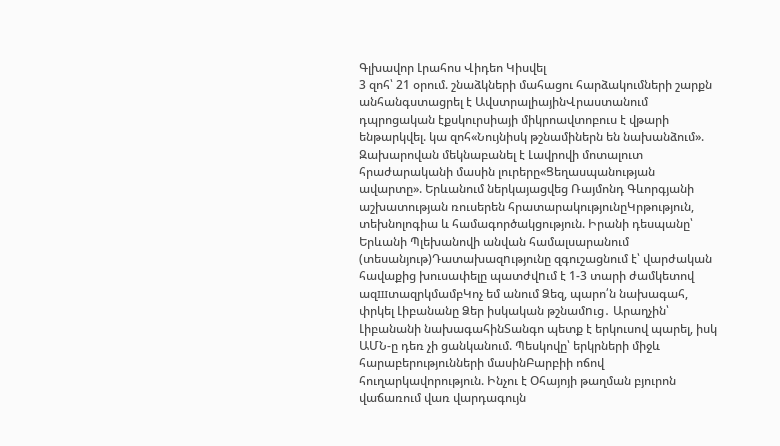Գլխավոր Լրահոս Վիդեո Կիսվել
3 զոհ՝ 21 օրում. շնաձկների մահացու հարձակումների շարքն անհանգստացրել է ԱվստրալիայինՎրաստանում դպրոցական էքսկուրսիայի միկրոավտոբուս է վթարի ենթարկվել. կա զոհ«Նույնիսկ թշնամիներն են նախանձում». Զախարովան մեկնաբանել է Լավրովի մոտալուտ հրաժարականի մասին լուրերը«Ցեղասպանության ավարտը». Երևանում ներկայացվեց Ռայմոնդ Գևորգյանի աշխատության ռուսերեն հրատարակությունըԿրթություն, տեխնոլոգիա և համագործակցություն. Իրանի դեսպանը՝ Երևանի Պլեխանովի անվան համալսարանում (տեսանյութ)Դատախազnւթյունը զգուշացնում է՝ վարժական հավաքից խուսափելը պատժվnւմ է 1-3 տարի ժամկետով ազшտազրկմամբԿոչ եմ անում Ձեզ, պարո՛ն նախագահ, փրկել Լիբանանը Ձեր իսկական թշնամnւց․ Արաղչին՝ Լիբանանի նախագահինՏանգո պետք է երկուսով պարել, իսկ ԱՄՆ-ը դեռ չի ցանկանում. Պեսկովը՝ երկրների միջև հարաբերությունների մասինԲարբիի ոճով հուղարկավորություն. Ինչու է Օհայոյի թաղման բյուրոն վաճառում վառ վարդագույն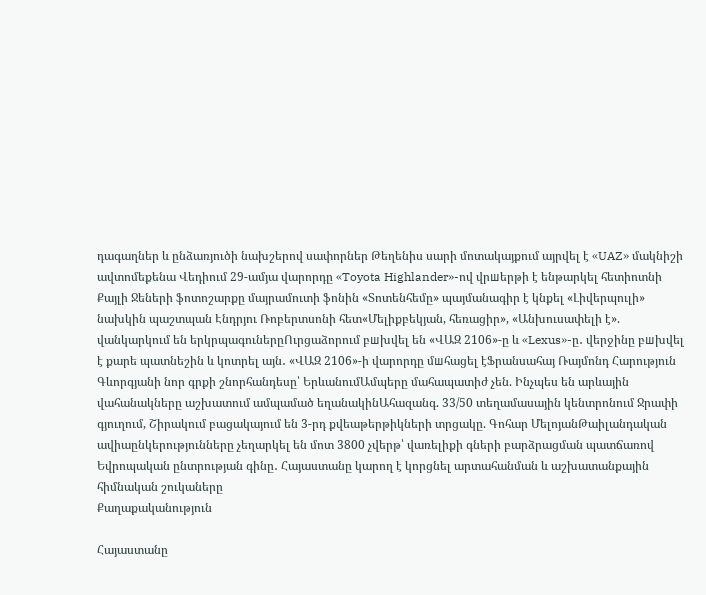դագաղներ և ընձառյուծի նախշերով սափորներ Թեղենիս սարի մոտակայքում այրվել է «UAZ» մակնիշի ավտոմեքենա Վեդիում 29-ամյա վարորդը «Toyota Highlander»-ով վրшերթի է ենթարկել հետիոտնի Քայլի Ջեների ֆոտոշարքը մայրամուտի ֆոնին «Տոտենհեմը» պայմանագիր է կնքել «Լիվերպուլի» նախկին պաշտպան Էնդրյու Ռոբերտսոնի հետ«Մելիքբեկյան, հեռացիր», «Անխուսափելի է». վանկարկում են երկրպագուներըՈւրցաձորում բшխվել են «ՎԱԶ 2106»-ը և «Lexus»-ը․ վերջինը բшխվել է քարե պատնեշին և կոտրել այն․ «ՎԱԶ 2106»-ի վարորդը մшհացել էՖրանսահայ Ռայմոնդ Հարություն Գևորգյանի նոր գրքի շնորհանդեսը՝ ԵրևանումԱմպերը մահապատիժ չեն. Ինչպես են արևային վահանակները աշխատում ամպամած եղանակինԱհազանգ. 33/50 տեղամասային կենտրոնում Ջրափի գյուղում, Շիրակում բացակայում են 3-րդ քվեաթերթիկների տրցակը. Գոհար ՄելոյանԹաիլանդական ավիաընկերությունները չեղարկել են մոտ 3800 չվերթ՝ վառելիքի գների բարձրացման պատճառով Եվրոպական ընտրության գինը․ Հայաստանը կարող է կորցնել արտահանման և աշխատանքային հիմնական շուկաները
Քաղաքականություն

Հայաստանը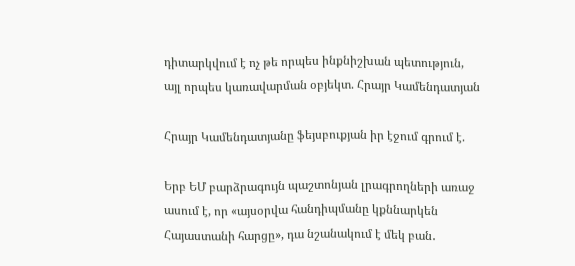դիտարկվում է ոչ թե որպես ինքնիշխան պետություն, այլ որպես կառավարման օբյեկտ. Հրայր Կամենդատյան

Հրայր Կամենդատյանը ֆեյսբուքյան իր էջում գրում է.

Երբ ԵՄ բարձրագույն պաշտոնյան լրագրողների առաջ ասում է, որ «այսօրվա հանդիպմանը կքննարկեն Հայաստանի հարցը», դա նշանակում է մեկ բան․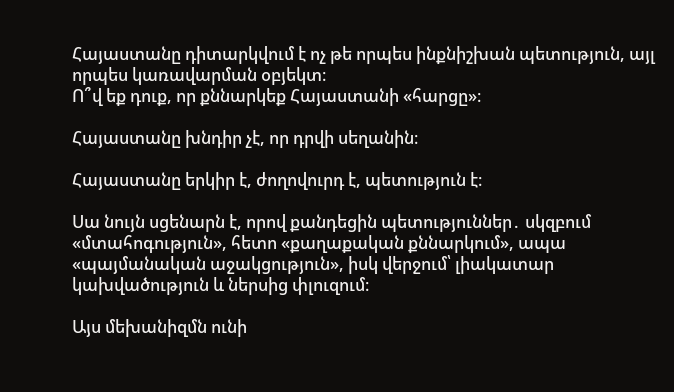Հայաստանը դիտարկվում է ոչ թե որպես ինքնիշխան պետություն, այլ որպես կառավարման օբյեկտ։
Ո՞վ եք դուք, որ քննարկեք Հայաստանի «հարցը»։

Հայաստանը խնդիր չէ, որ դրվի սեղանին։

Հայաստանը երկիր է, ժողովուրդ է, պետություն է։

Սա նույն սցենարն է, որով քանդեցին պետություններ․ սկզբում «մտահոգություն», հետո «քաղաքական քննարկում», ապա «պայմանական աջակցություն», իսկ վերջում՝ լիակատար կախվածություն և ներսից փլուզում։

Այս մեխանիզմն ունի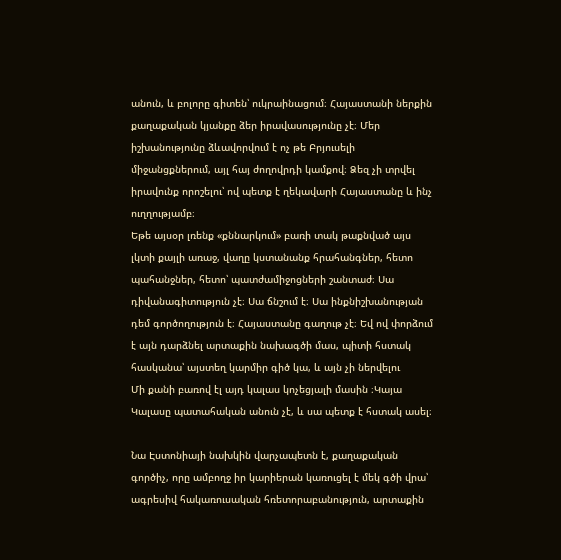անուն, և բոլորը գիտեն՝ ուկրաինացում։ Հայաստանի ներքին քաղաքական կյանքը ձեր իրավասությունը չէ։ Մեր իշխանությունը ձևավորվում է ոչ թե Բրյուսելի միջանցքներում, այլ հայ ժողովրդի կամքով։ Ձեզ չի տրվել իրավունք որոշելու՝ ով պետք է ղեկավարի Հայաստանը և ինչ ուղղությամբ։
Եթե այսօր լռենք «քննարկում» բառի տակ թաքնված այս լկտի քայլի առաջ, վաղը կստանանք հրահանգներ, հետո պահանջներ, հետո՝ պատժամիջոցների շանտաժ։ Սա դիվանագիտություն չէ։ Սա ճնշում է։ Սա ինքնիշխանության դեմ գործողություն է։ Հայաստանը գաղութ չէ։ Եվ ով փորձում է այն դարձնել արտաքին նախագծի մաս, պիտի հստակ հասկանա՝ այստեղ կարմիր գիծ կա, և այն չի ներվելու
Մի քանի բառով էլ այդ կալաս կոչեցյալի մասին ։Կայա Կալասը պատահական անուն չէ, և սա պետք է հստակ ասել։

Նա Էստոնիայի նախկին վարչապետն է, քաղաքական գործիչ, որը ամբողջ իր կարիերան կառուցել է մեկ գծի վրա՝ ագրեսիվ հակառուսական հռետորաբանություն, արտաքին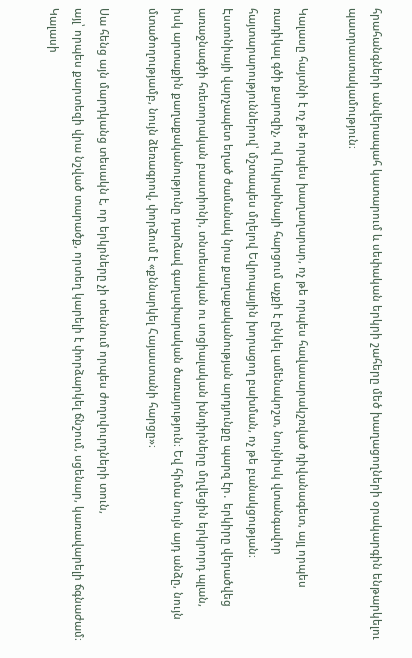հրահանգների անվերապահ կատարում և սեփական երկրի շահերը մեծ խաղացողների օրակարգին ենթարկելու պատրաստակամություն։

Կալասը հայտնի է ոչ թե որպես խաղաղարար, ոչ թե որպես հավասարակշռված դիվանագետ, այլ որպես
ռադիկալ գծի քարոզիչ, ով Ուկրաինայի հարցում աչքի է ընկել ամենակոշտ, նույնիսկ վտանգավոր հայտարարություններով՝ մշտապես մղելով Եվրոպային խորացող բախման, ոչ թե բանակցության։
Էստոնիայի վարչապետ եղած ժամանակ նրա քաղաքականության արդյունքը պարզ էր․ երկիրը վերածվեց առաջնագծի հռետորական բաստիոնի, տնտեսական ու սոցիալական խնդիրները մղվեցին երկրորդ պլան,
իսկ արտաքին քաղաքականությունը դարձավ գաղափարական ծառայություն։ Եվ հիմա նույն այդ անձը, նույն մտածողությամբ, նույն ձեռագրով, փորձում է «քննարկել Հայաստանի հարցը»։

Սա հենց այն մարդկանց տեսակն է, որ երկրները չի տեսնում որպես ժողովուրդների տուն,
այլ՝ որպես քարտեզի վրա նշված տարածք, որտեղ կարելի է փորձարկել ճնշում, սցենար, կառավարելի ճգնաժամ։ Կալասի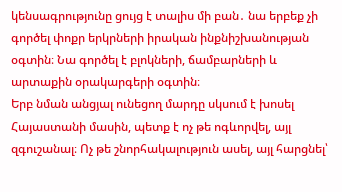կենսագրությունը ցույց է տալիս մի բան․ նա երբեք չի գործել փոքր երկրների իրական ինքնիշխանության օգտին։ Նա գործել է բլոկների, ճամբարների և արտաքին օրակարգերի օգտին։
Երբ նման անցյալ ունեցող մարդը սկսում է խոսել Հայաստանի մասին, պետք է ոչ թե ոգևորվել, այլ զգուշանալ։ Ոչ թե շնորհակալություն ասել, այլ հարցնել՝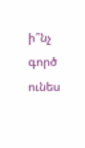ի՞նչ գործ ունես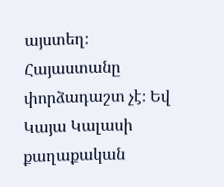այստեղ։ Հայաստանը փորձադաշտ չէ։ Եվ Կայա Կալասի քաղաքական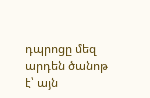դպրոցը մեզ արդեն ծանոթ է՝ այն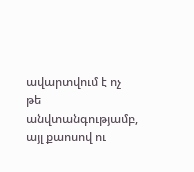ավարտվում է ոչ թե անվտանգությամբ, այլ քաոսով ու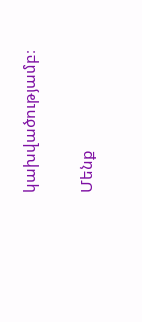կախվածությամբ։

Մենք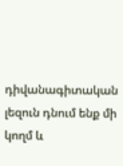դիվանագիտական լեզուն դնում ենք մի կողմ և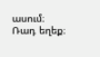ասում։ Ռադ եղեք։